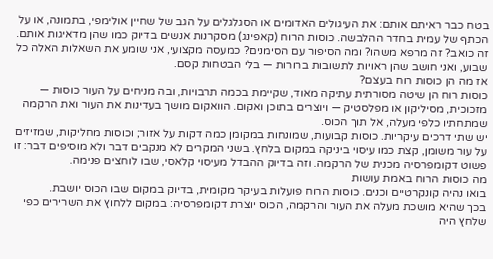בטח כבר ראיתם אותם: את העיגולים האדומים או הסגלגלים על הגב של שחיין אולימפי, בתמונה, או על הכתף של עמית בחדר ההלבשה. כוסות הרוח (קאפינג) מסקרנות אנשים בדיוק כמו שהן מדאיגות אותם. זה כואב? זה מרפא משהו? ומה הסיפור עם הסימנים? כמעסה מקצועי, אני שומע את השאלות האלה כל שבוע, ואני חושב שהן ראויות לתשובות ברורות — בלי הבטחות קסם.
אז מה הן כוסות רוח בעצם?
כוסות רוח הן שיטה מסורתית עתיקה מאוד, שקיימת בכמה תרבויות, ובה מניחים על העור כוסות — מזכוכית, מסיליקון או מפלסטיק — ויוצרים בתוכן ואקום. הוואקום מושך בעדינות את העור ואת הרקמה שמתחתיו כלפי מעלה, אל תוך הכוס.
יש שתי דרכים עיקריות. כוסות קבועות, שמונחות במקומן כמה דקות על אזור; וכוסות מחליקות, שמזיזים על עור משומן, קצת כמו עיסוי ביניקה במקום בלחץ. בשני המקרים לא מנקבים דבר ולא מוסיפים דבר: זו פשוט דקומפרסיה מכנית של הרקמה. וזה בדיוק ההבדל מעיסוי קלאסי, שבו לוחצים פנימה.
מה כוסות הרוח באמת עושות
בואו נהיה קונקרטיים וכנים. כוסות הרוח פועלות בעיקר מקומית, בדיוק במקום שבו הכוס יושבת.
בכך שהיא מושכת מעלה את העור והרקמה, הכוס יוצרת דקומפרסיה: במקום ללחוץ את השרירים כפי שלחץ היה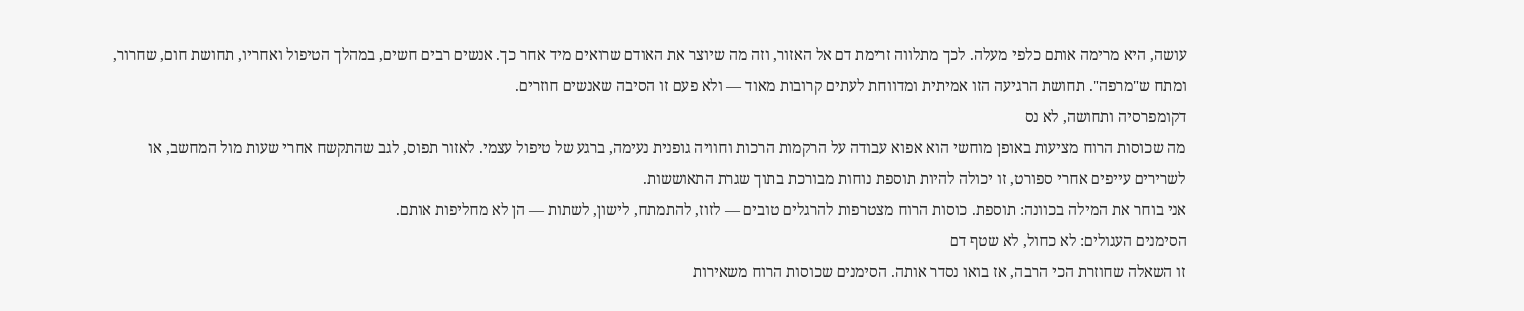עושה, היא מרימה אותם כלפי מעלה. לכך מתלווה זרימת דם אל האזור, וזה מה שיוצר את האודם שרואים מיד אחר כך. אנשים רבים חשים, במהלך הטיפול ואחריו, תחושת חום, שחרור, ומתח ש"מרפה". תחושת הרגיעה הזו אמיתית ומדווחת לעתים קרובות מאוד — ולא פעם זו הסיבה שאנשים חוזרים.
דקומפרסיה ותחושה, לא נס
מה שכוסות הרוח מציעות באופן מוחשי הוא אפוא עבודה על הרקמות הרכות וחוויה גופנית נעימה, ברגע של טיפול עצמי. לאזור תפוס, לגב שהתקשח אחרי שעות מול המחשב, או לשרירים עייפים אחרי ספורט, זו יכולה להיות תוספת נוחות מבורכת בתוך שגרת התאוששות.
אני בוחר את המילה בכוונה: תוספת. כוסות הרוח מצטרפות להרגלים טובים — לזוז, להתמתח, לישון, לשתות — הן לא מחליפות אותם.
הסימנים העגולים: לא כחול, לא שטף דם
זו השאלה שחוזרת הכי הרבה, אז בואו נסדר אותה. הסימנים שכוסות הרוח משאירות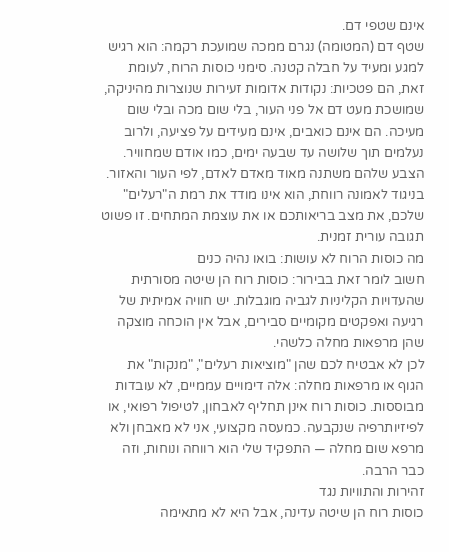אינם שטפי דם.
שטף דם (המטומה) נגרם ממכה שמועכת רקמה: הוא רגיש למגע ומעיד על חבלה קטנה. סימני כוסות הרוח, לעומת זאת, הם פטכיות: נקודות אדומות זעירות שנוצרות מהיניקה, שמושכת מעט דם אל פני העור, בלי שום מכה ובלי שום מעיכה. הם אינם כואבים, אינם מעידים על פציעה, ולרוב נעלמים תוך שלושה עד שבעה ימים, כמו אודם שמחוויר.
הצבע שלהם משתנה מאוד מאדם לאדם, לפי העור והאזור. בניגוד לאמונה רווחת, הוא אינו מודד את רמת ה"רעלים" שלכם, את מצב בריאותכם או את עוצמת המתחים. זו פשוט תגובה עורית זמנית.
מה כוסות הרוח לא עושות: בואו נהיה כנים
חשוב לומר זאת בבירור: כוסות רוח הן שיטה מסורתית שהעדויות הקליניות לגביה מוגבלות. יש חוויה אמיתית של רגיעה ואפקטים מקומיים סבירים, אבל אין הוכחה מוצקה שהן מרפאות מחלה כלשהי.
לכן לא אבטיח לכם שהן "מוציאות רעלים", "מנקות" את הגוף או מרפאות מחלה: אלה דימויים עממיים, לא עובדות מבוססות. כוסות רוח אינן תחליף לאבחון, לטיפול רפואי, או לפיזיותרפיה שנקבעה. כמעסה מקצועי, אני לא מאבחן ולא מרפא שום מחלה — התפקיד שלי הוא רווחה ונוחות, וזה כבר הרבה.
זהירות והתוויות נגד
כוסות רוח הן שיטה עדינה, אבל היא לא מתאימה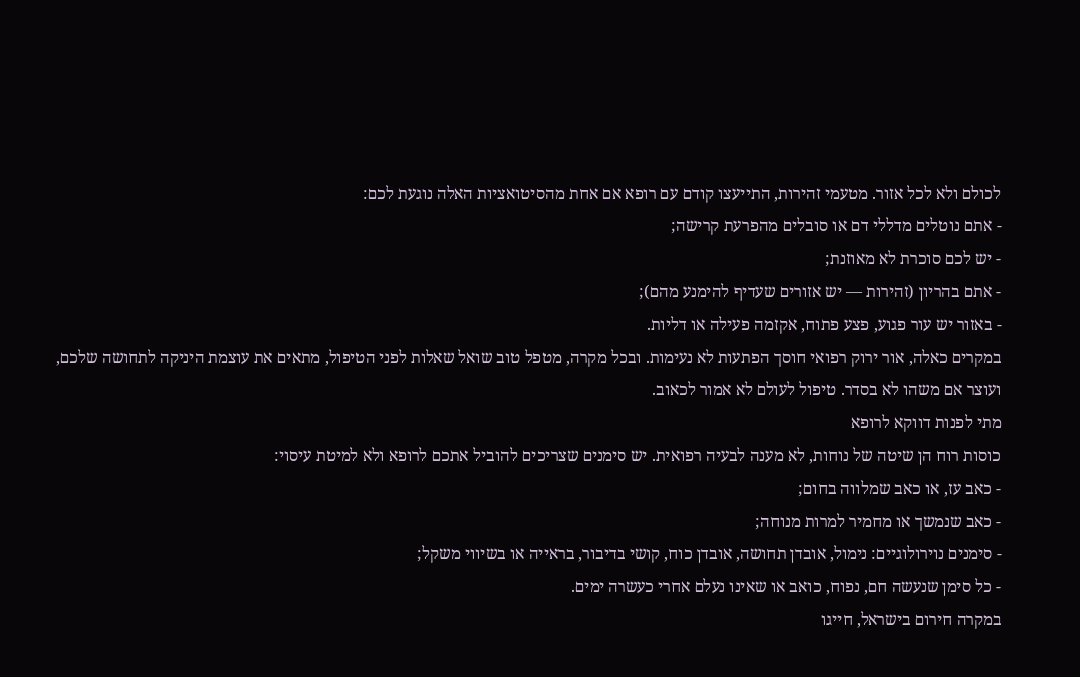לכולם ולא לכל אזור. מטעמי זהירות, התייעצו קודם עם רופא אם אחת מהסיטואציות האלה נוגעת לכם:
- אתם נוטלים מדללי דם או סובלים מהפרעת קרישה;
- יש לכם סוכרת לא מאוזנת;
- אתם בהריון (זהירות — יש אזורים שעדיף להימנע מהם);
- באזור יש עור פגוע, פצע פתוח, אקזמה פעילה או דליות.
במקרים כאלה, אור ירוק רפואי חוסך הפתעות לא נעימות. ובכל מקרה, מטפל טוב שואל שאלות לפני הטיפול, מתאים את עוצמת היניקה לתחושה שלכם, ועוצר אם משהו לא בסדר. טיפול לעולם לא אמור לכאוב.
מתי לפנות דווקא לרופא
כוסות רוח הן שיטה של נוחות, לא מענה לבעיה רפואית. יש סימנים שצריכים להוביל אתכם לרופא ולא למיטת עיסוי:
- כאב עז, או כאב שמלווה בחום;
- כאב שנמשך או מחמיר למרות מנוחה;
- סימנים נוירולוגיים: נימול, אובדן תחושה, אובדן כוח, קושי בדיבור, בראייה או בשיווי משקל;
- כל סימן שנעשה חם, נפוח, כואב או שאינו נעלם אחרי כעשרה ימים.
במקרה חירום בישראל, חייגו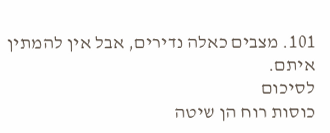101. מצבים כאלה נדירים, אבל אין להמתין איתם.
לסיכום
כוסות רוח הן שיטה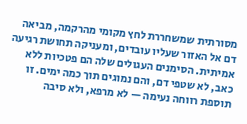מסורתית שמשחררת לחץ מקומי מהרקמה, מביאה דם אל האזור שעליו עובדים, ומעניקה תחושת רגיעה אמיתית. הסימנים העגולים שלה הם פטכיות ללא כאב, לא שטפי דם, והם נמוגים תוך כמה ימים. זו תוספת רווחה נעימה — לא מרפא, ולא סיבה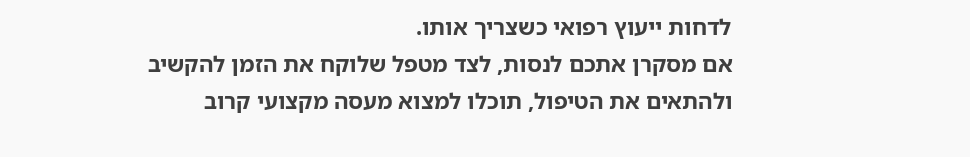לדחות ייעוץ רפואי כשצריך אותו.
אם מסקרן אתכם לנסות, לצד מטפל שלוקח את הזמן להקשיב ולהתאים את הטיפול, תוכלו למצוא מעסה מקצועי קרוב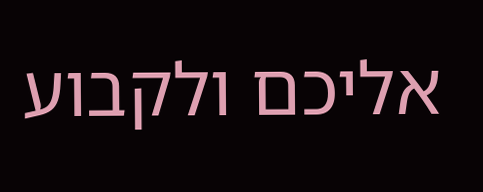אליכם ולקבוע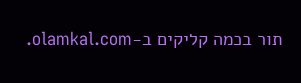תור בכמה קליקים ב-olamkal.com.